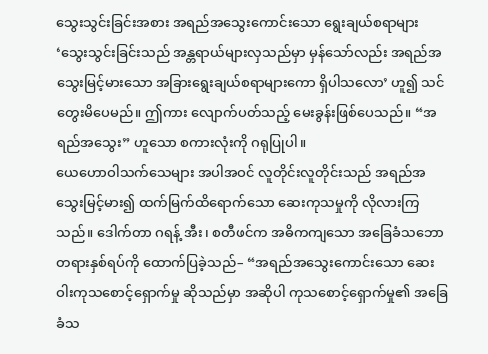သွေးသွင်းခြင်းအစား အရည်အသွေးကောင်းသော ရွေးချယ်စရာများ
‘သွေးသွင်းခြင်းသည် အန္တရာယ်များလှသည်မှာ မှန်သော်လည်း အရည်အသွေးမြင့်မားသော အခြားရွေးချယ်စရာများကော ရှိပါသလော’ ဟူ၍ သင်တွေးမိပေမည်။ ဤကား လျောက်ပတ်သည့် မေးခွန်းဖြစ်ပေသည်။ “အရည်အသွေး” ဟူသော စကားလုံးကို ဂရုပြုပါ။
ယေဟောဝါသက်သေများ အပါအဝင် လူတိုင်းလူတိုင်းသည် အရည်အသွေးမြင့်မား၍ ထက်မြက်ထိရောက်သော ဆေးကုသမှုကို လိုလားကြသည်။ ဒေါက်တာ ဂရန့် အီး၊ စတီဖင်က အဓိကကျသော အခြေခံသဘောတရားနှစ်ရပ်ကို ထောက်ပြခဲ့သည်– “အရည်အသွေးကောင်းသော ဆေးဝါးကုသစောင့်ရှောက်မှု ဆိုသည်မှာ အဆိုပါ ကုသစောင့်ရှောက်မှု၏ အခြေခံသ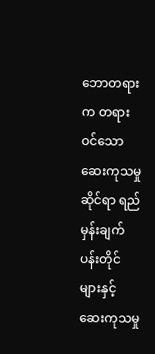ဘောတရားက တရားဝင်သော ဆေးကုသမှုဆိုင်ရာ ရည်မှန်းချက်ပန်းတိုင်များနှင့် ဆေးကုသမှု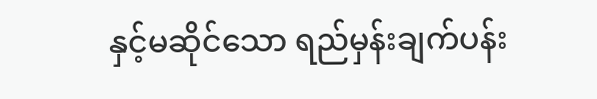နှင့်မဆိုင်သော ရည်မှန်းချက်ပန်း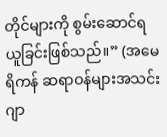တိုင်များကို စွမ်းဆောင်ရယူခြင်းဖြစ်သည်။” (အမေရိကန် ဆရာဝန်များအသင်း ဂျာ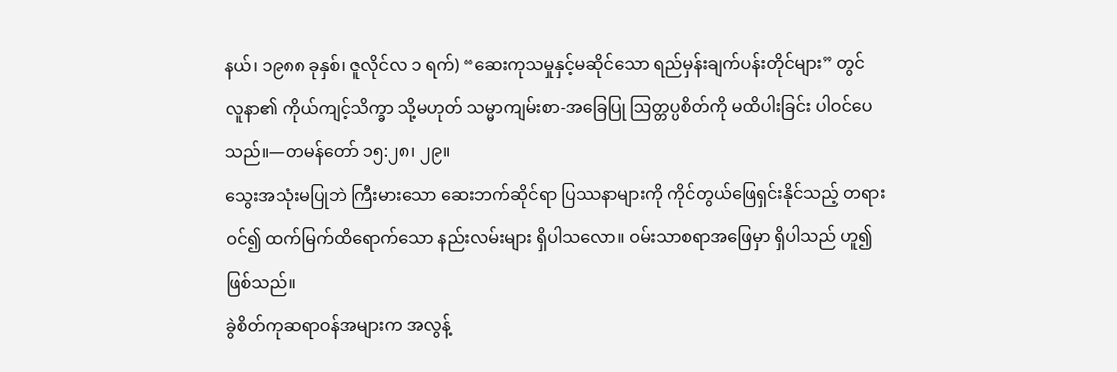နယ်၊ ၁၉၈၈ ခုနှစ်၊ ဇူလိုင်လ ၁ ရက်) “ဆေးကုသမှုနှင့်မဆိုင်သော ရည်မှန်းချက်ပန်းတိုင်များ” တွင် လူနာ၏ ကိုယ်ကျင့်သိက္ခာ သို့မဟုတ် သမ္မာကျမ်းစာ-အခြေပြု ဩတ္တပ္ပစိတ်ကို မထိပါးခြင်း ပါဝင်ပေသည်။—တမန်တော် ၁၅:၂၈၊ ၂၉။
သွေးအသုံးမပြုဘဲ ကြီးမားသော ဆေးဘက်ဆိုင်ရာ ပြဿနာများကို ကိုင်တွယ်ဖြေရှင်းနိုင်သည့် တရားဝင်၍ ထက်မြက်ထိရောက်သော နည်းလမ်းများ ရှိပါသလော။ ဝမ်းသာစရာအဖြေမှာ ရှိပါသည် ဟူ၍ဖြစ်သည်။
ခွဲစိတ်ကုဆရာဝန်အများက အလွန့်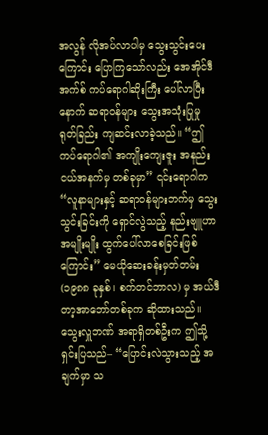အလွန် လိုအပ်လာပါမှ သွေးသွင်းပေးကြောင်း ပြောကြသော်လည်း အေအိုင်ဒီအက်စ် ကပ်ရောဂါဆိုးကြီး ပေါ်လာပြီးနောက် ဆရာဝန်များ သွေးအသုံးပြုမှု ရုတ်ခြည်း ကျဆင်းလာခဲ့သည်။ “ဤကပ်ရောဂါ၏ အကျိုးကျေးဇူး အနည်းငယ်အနက်မှ တစ်ခုမှာ” ၎င်းရောဂါက “လူနာများနှင့် ဆရာဝန်များဘက်မှ သွေးသွင်းခြင်းကို ရှောင်လွဲသည့် နည်းဗျူဟာအမျိုးမျိုး ထွက်ပေါ်လာစေခြင်းဖြစ်ကြောင်း” မေယိုဆေးခန်းမှတ်တမ်း (၁၉၈၈ ခုနှစ်၊ စက်တင်ဘာလ) မှ အယ်ဒီတာ့အာဘော်တစ်ခုက ဆိုထားသည်။ သွေးလှူဘဏ် အရာရှိတစ်ဦးက ဤသို့ရှင်းပြသည်– “ပြောင်းလဲသွားသည့် အချက်မှာ သ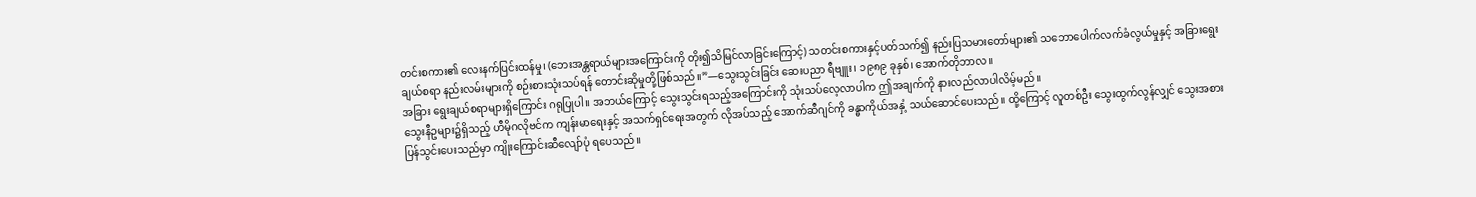တင်းစကား၏ လေးနက်ပြင်းထန်မှု၊ (ဘေးအန္တရာယ်များအကြောင်းကို တိုး၍သိမြင်လာခြင်းကြောင့်) သတင်းစကားနှင့်ပတ်သက်၍ နည်းပြသမားတော်များ၏ သဘောပေါက်လက်ခံလွယ်မှုနှင့် အခြားရွေးချယ်စရာ နည်းလမ်းများကို စဉ်းစားသုံးသပ်ရန် တောင်းဆိုမှုတို့ဖြစ်သည်။”—သွေးသွင်းခြင်း ဆေးပညာ ရီဗျူး၊ ၁၉၈၉ ခုနှစ်၊ အောက်တိုဘာလ။
အခြား ရွေးချယ်စရာများရှိကြောင်း ဂရုပြုပါ။ အဘယ်ကြောင့် သွေးသွင်းရသည့်အကြောင်းကို သုံးသပ်လေ့လာပါက ဤအချက်ကို နားလည်လာပါလိမ့်မည်။
သွေးနီဥများ၌ရှိသည့် ဟီမိုဂလိုဗင်က ကျန်းမာရေးနှင့် အသက်ရှင်ရေးအတွက် လိုအပ်သည့် အောက်ဆီဂျင်ကို ခန္ဓာကိုယ်အနှံ့ သယ်ဆောင်ပေးသည်။ ထို့ကြောင့် လူတစ်ဦး သွေးထွက်လွန်လျှင် သွေးအစားပြန်သွင်းပေးသည်မှာ ကျိုးကြောင်းဆီလျော်ပုံ ရပေသည်။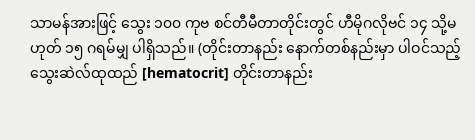သာမန်အားဖြင့် သွေး ၁၀၀ ကုဗ စင်တီမီတာတိုင်းတွင် ဟီမိုဂလိုဗင် ၁၄ သို့မဟုတ် ၁၅ ဂရမ်မျှ ပါရှိသည်။ (တိုင်းတာနည်း နောက်တစ်နည်းမှာ ပါဝင်သည့် သွေးဆဲလ်ထုထည် [hematocrit] တိုင်းတာနည်း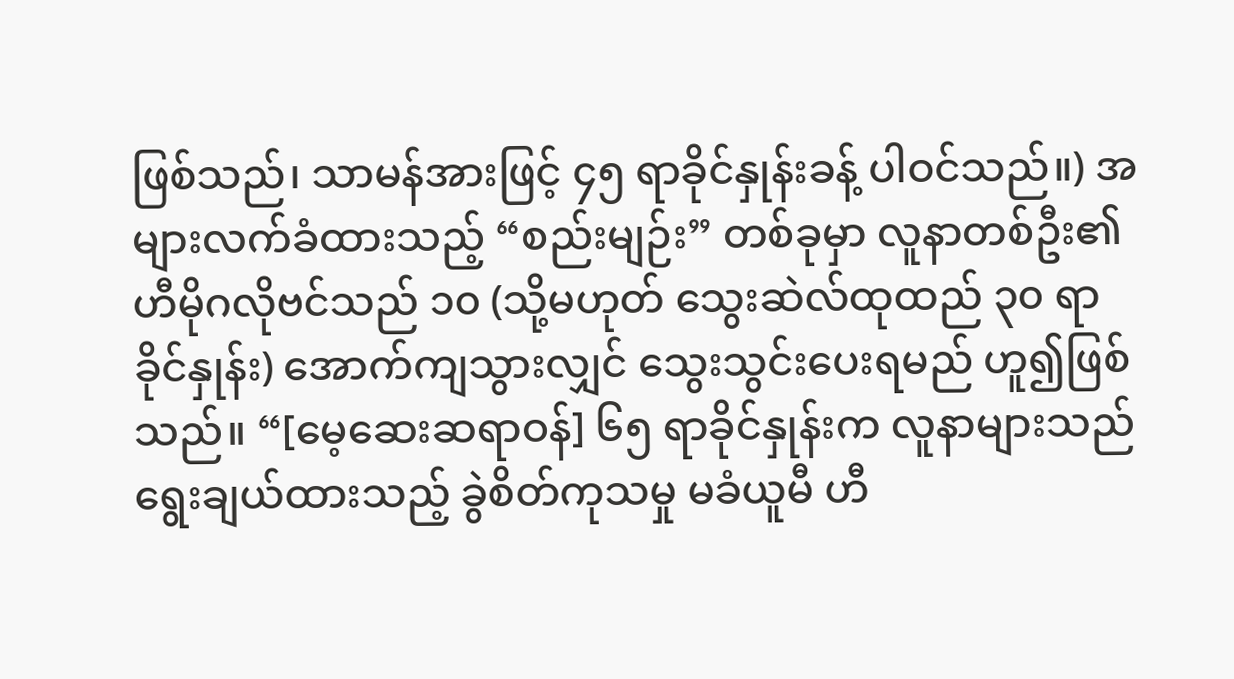ဖြစ်သည်၊ သာမန်အားဖြင့် ၄၅ ရာခိုင်နှုန်းခန့် ပါဝင်သည်။) အများလက်ခံထားသည့် “စည်းမျဉ်း” တစ်ခုမှာ လူနာတစ်ဦး၏ ဟီမိုဂလိုဗင်သည် ၁၀ (သို့မဟုတ် သွေးဆဲလ်ထုထည် ၃၀ ရာခိုင်နှုန်း) အောက်ကျသွားလျှင် သွေးသွင်းပေးရမည် ဟူ၍ဖြစ်သည်။ “[မေ့ဆေးဆရာဝန်] ၆၅ ရာခိုင်နှုန်းက လူနာများသည် ရွေးချယ်ထားသည့် ခွဲစိတ်ကုသမှု မခံယူမီ ဟီ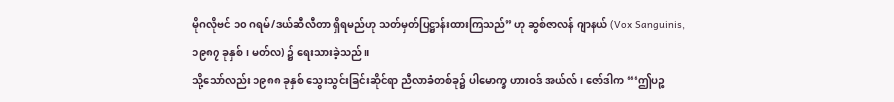မိုဂလိုဗင် ၁၀ ဂရမ်/ဒယ်ဆီလီတာ ရှိရမည်ဟု သတ်မှတ်ပြဋ္ဌာန်းထားကြသည်” ဟု ဆွစ်ဇာလန် ဂျာနယ် (Vox Sanguinis, ၁၉၈၇ ခုနှစ်၊ မတ်လ) ၌ ရေးသားခဲ့သည်။
သို့သော်လည်း ၁၉၈၈ ခုနှစ် သွေးသွင်းခြင်းဆိုင်ရာ ညီလာခံတစ်ခု၌ ပါမောက္ခ ဟားဝဒ် အယ်လ်၊ ဇော်ဒါက “‘ဤပဉ္စ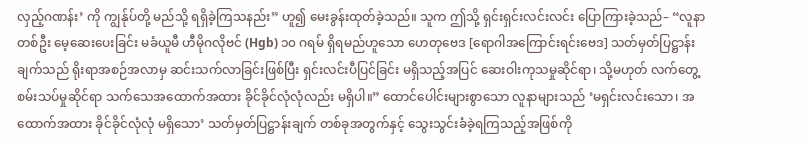လှည့်ဂဏန်း’ ကို ကျွန်ုပ်တို့ မည်သို့ ရရှိခဲ့ကြသနည်း” ဟူ၍ မေးခွန်းထုတ်ခဲ့သည်။ သူက ဤသို့ ရှင်းရှင်းလင်းလင်း ပြောကြားခဲ့သည်– “လူနာတစ်ဦး မေ့ဆေးပေးခြင်း မခံယူမီ ဟီမိုဂလိုဗင် (Hgb) ၁၀ ဂရမ် ရှိရမည်ဟူသော ဟေတုဗေဒ [ရောဂါအကြောင်းရင်းဗေဒ] သတ်မှတ်ပြဋ္ဌာန်းချက်သည် ရိုးရာအစဉ်အလာမှ ဆင်းသက်လာခြင်းဖြစ်ပြီး ရှင်းလင်းပီပြင်ခြင်း မရှိသည့်အပြင် ဆေးဝါးကုသမှုဆိုင်ရာ၊ သို့မဟုတ် လက်တွေ့စမ်းသပ်မှုဆိုင်ရာ သက်သေအထောက်အထား ခိုင်ခိုင်လုံလုံလည်း မရှိပါ။” ထောင်ပေါင်းများစွာသော လူနာများသည် ‘မရှင်းလင်းသော၊ အထောက်အထား ခိုင်ခိုင်လုံလုံ မရှိသော’ သတ်မှတ်ပြဋ္ဌာန်းချက် တစ်ခုအတွက်နှင့် သွေးသွင်းခံခဲ့ရကြသည့်အဖြစ်ကို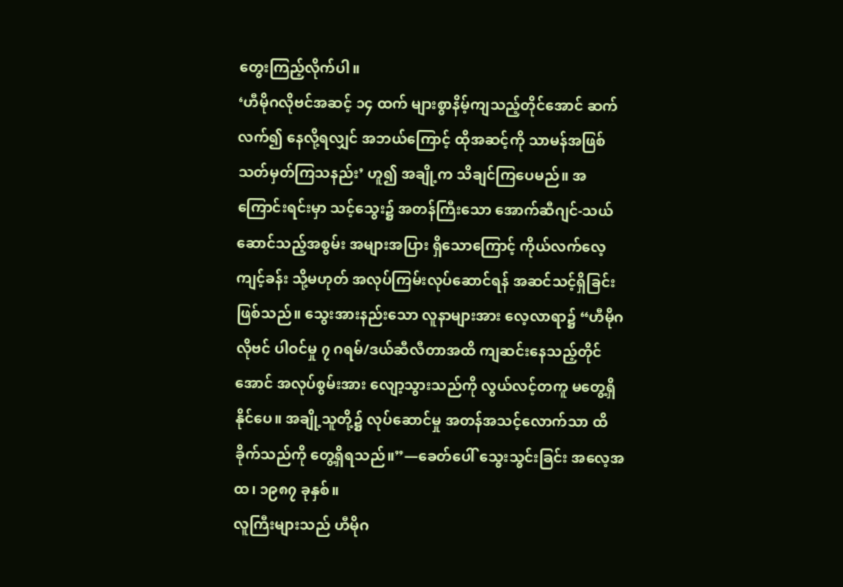တွေးကြည့်လိုက်ပါ။
‘ဟီမိုဂလိုဗင်အဆင့် ၁၄ ထက် များစွာနိမ့်ကျသည့်တိုင်အောင် ဆက်လက်၍ နေလို့ရလျှင် အဘယ်ကြောင့် ထိုအဆင့်ကို သာမန်အဖြစ် သတ်မှတ်ကြသနည်း’ ဟူ၍ အချို့က သိချင်ကြပေမည်။ အကြောင်းရင်းမှာ သင့်သွေး၌ အတန်ကြီးသော အောက်ဆီဂျင်-သယ်ဆောင်သည့်အစွမ်း အများအပြား ရှိသောကြောင့် ကိုယ်လက်လေ့ကျင့်ခန်း သို့မဟုတ် အလုပ်ကြမ်းလုပ်ဆောင်ရန် အဆင်သင့်ရှိခြင်းဖြစ်သည်။ သွေးအားနည်းသော လူနာများအား လေ့လာရာ၌ “ဟီမိုဂလိုဗင် ပါဝင်မှု ၇ ဂရမ်/ဒယ်ဆီလီတာအထိ ကျဆင်းနေသည့်တိုင်အောင် အလုပ်စွမ်းအား လျော့သွားသည်ကို လွယ်လင့်တကူ မတွေ့ရှိနိုင်ပေ။ အချို့သူတို့၌ လုပ်ဆောင်မှု အတန်အသင့်လောက်သာ ထိခိုက်သည်ကို တွေ့ရှိရသည်။”—ခေတ်ပေါ် သွေးသွင်းခြင်း အလေ့အထ၊ ၁၉၈၇ ခုနှစ်။
လူကြီးများသည် ဟီမိုဂ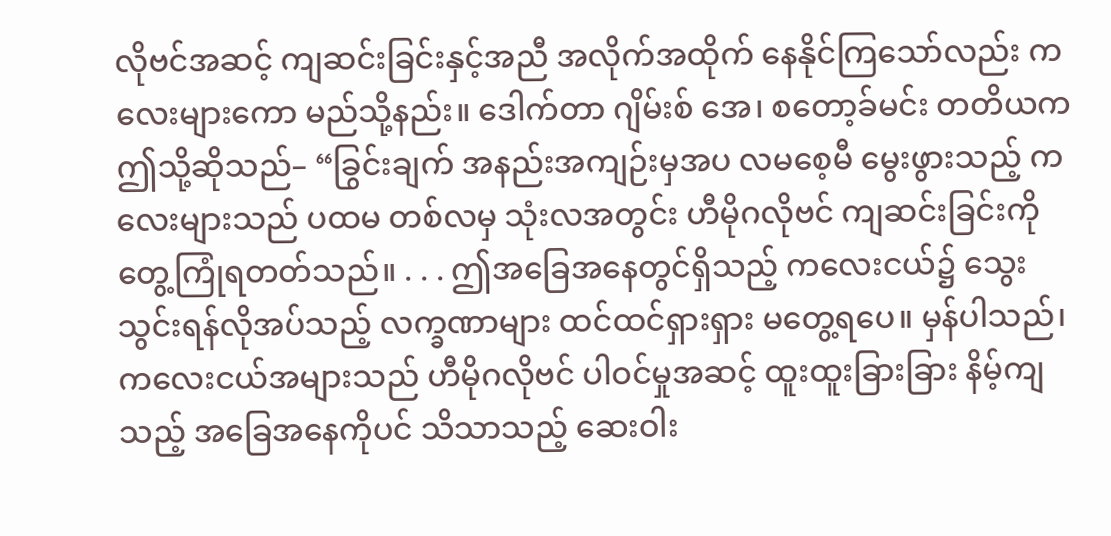လိုဗင်အဆင့် ကျဆင်းခြင်းနှင့်အညီ အလိုက်အထိုက် နေနိုင်ကြသော်လည်း ကလေးများကော မည်သို့နည်း။ ဒေါက်တာ ဂျိမ်းစ် အေ၊ စတော့ခ်မင်း တတိယက ဤသို့ဆိုသည်– “ခြွင်းချက် အနည်းအကျဉ်းမှအပ လမစေ့မီ မွေးဖွားသည့် ကလေးများသည် ပထမ တစ်လမှ သုံးလအတွင်း ဟီမိုဂလိုဗင် ကျဆင်းခြင်းကို တွေ့ကြုံရတတ်သည်။ . . . ဤအခြေအနေတွင်ရှိသည့် ကလေးငယ်၌ သွေးသွင်းရန်လိုအပ်သည့် လက္ခဏာများ ထင်ထင်ရှားရှား မတွေ့ရပေ။ မှန်ပါသည်၊ ကလေးငယ်အများသည် ဟီမိုဂလိုဗင် ပါဝင်မှုအဆင့် ထူးထူးခြားခြား နိမ့်ကျသည့် အခြေအနေကိုပင် သိသာသည့် ဆေးဝါး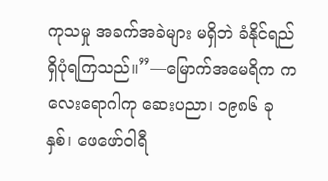ကုသမှု အခက်အခဲများ မရှိဘဲ ခံနိုင်ရည် ရှိပုံရကြသည်။”—မြောက်အမေရိက ကလေးရောဂါကု ဆေးပညာ၊ ၁၉၈၆ ခုနှစ်၊ ဖေဖော်ဝါရီ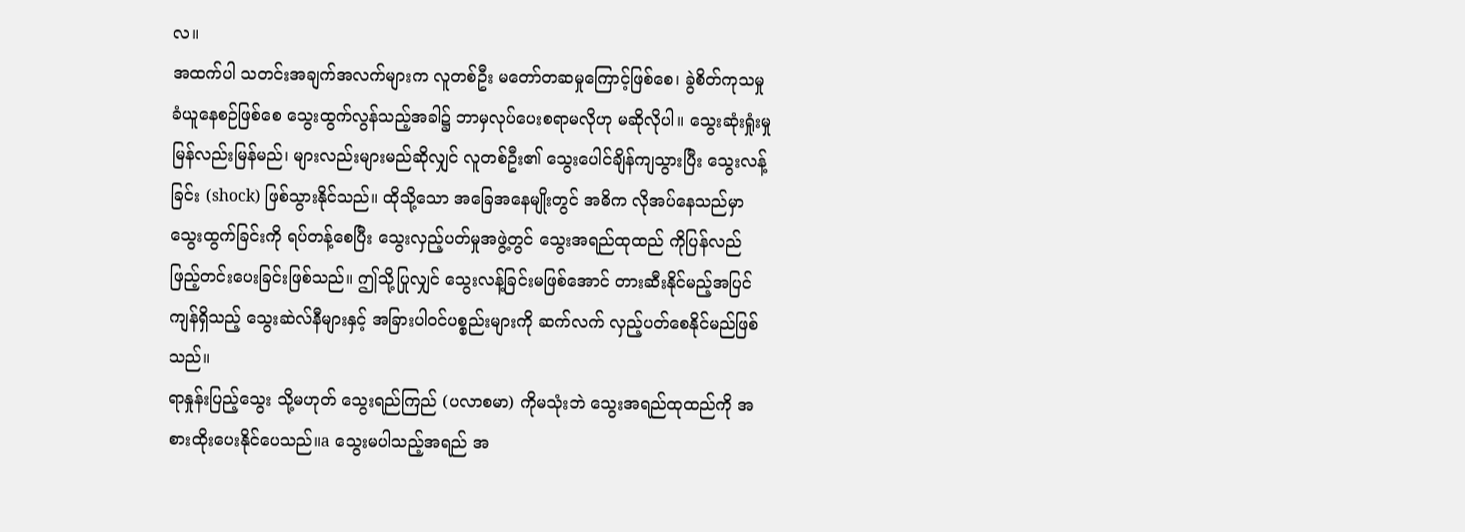လ။
အထက်ပါ သတင်းအချက်အလက်များက လူတစ်ဦး မတော်တဆမှုကြောင့်ဖြစ်စေ၊ ခွဲစိတ်ကုသမှု ခံယူနေစဉ်ဖြစ်စေ သွေးထွက်လွန်သည့်အခါ၌ ဘာမှလုပ်ပေးစရာမလိုဟု မဆိုလိုပါ။ သွေးဆုံးရှုံးမှု မြန်လည်းမြန်မည်၊ များလည်းများမည်ဆိုလျှင် လူတစ်ဦး၏ သွေးပေါင်ချိန်ကျသွားပြီး သွေးလန့်ခြင်း (shock) ဖြစ်သွားနိုင်သည်။ ထိုသို့သော အခြေအနေမျိုးတွင် အဓိက လိုအပ်နေသည်မှာ သွေးထွက်ခြင်းကို ရပ်တန့်စေပြီး သွေးလှည့်ပတ်မှုအဖွဲ့တွင် သွေးအရည်ထုထည် ကိုပြန်လည် ဖြည့်တင်းပေးခြင်းဖြစ်သည်။ ဤသို့ပြုလျှင် သွေးလန့်ခြင်းမဖြစ်အောင် တားဆီးနိုင်မည့်အပြင် ကျန်ရှိသည့် သွေးဆဲလ်နီများနှင့် အခြားပါဝင်ပစ္စည်းများကို ဆက်လက် လှည့်ပတ်စေနိုင်မည်ဖြစ်သည်။
ရာနှုန်းပြည့်သွေး သို့မဟုတ် သွေးရည်ကြည် (ပလာစမာ) ကိုမသုံးဘဲ သွေးအရည်ထုထည်ကို အစားထိုးပေးနိုင်ပေသည်။a သွေးမပါသည့်အရည် အ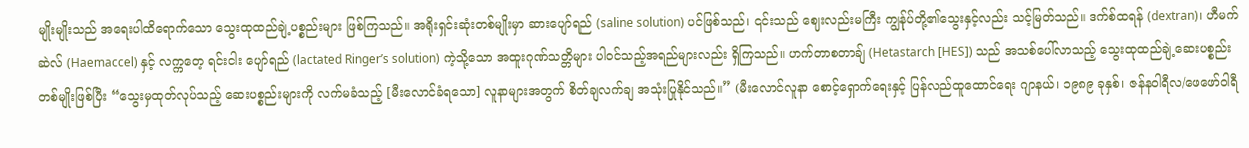မျိုးမျိုးသည် အရေးပါထိရောက်သော သွေးထုထည်ချဲ့ပစ္စည်းများ ဖြစ်ကြသည်။ အရိုးရှင်းဆုံးတစ်မျိုးမှာ ဆားပျော်ရည် (saline solution) ပင်ဖြစ်သည်၊ ၎င်းသည် ဈေးလည်းမကြီး ကျွန်ုပ်တို့၏သွေးနှင့်လည်း သင့်မြတ်သည်။ ဒက်စ်ထရန် (dextran)၊ ဟီမက်ဆဲလ် (Haemaccel) နှင့် လက္ကတေ့ ရင်းငါး ပျော်ရည် (lactated Ringer’s solution) ကဲ့သို့သော အထူးဂုဏ်သတ္တိများ ပါဝင်သည့်အရည်များလည်း ရှိကြသည်။ ဟက်တာစတာချ် (Hetastarch [HES]) သည် အသစ်ပေါ်လာသည့် သွေးထုထည်ချဲ့ဆေးပစ္စည်း တစ်မျိုးဖြစ်ပြီး “သွေးမှထုတ်လုပ်သည့် ဆေးပစ္စည်းများကို လက်မခံသည့် [မီးလောင်ခံရသော] လူနာများအတွက် စိတ်ချလက်ချ အသုံးပြုနိုင်သည်။” (မီးလောင်လူနာ စောင့်ရှောက်ရေးနှင့် ပြန်လည်ထူထောင်ရေး ဂျာနယ်၊ ၁၉၈၉ ခုနှစ်၊ ဇန်နဝါရီလ/ဖေဖော်ဝါရီ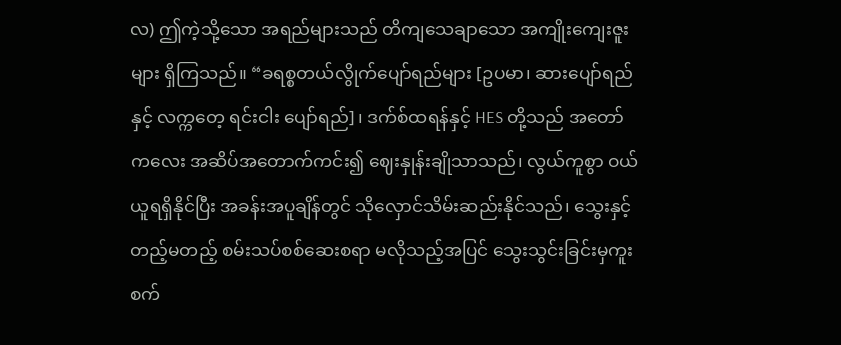လ) ဤကဲ့သို့သော အရည်များသည် တိကျသေချာသော အကျိုးကျေးဇူးများ ရှိကြသည်။ “ခရစ္စတယ်လွိုက်ပျော်ရည်များ [ဥပမာ၊ ဆားပျော်ရည်နှင့် လက္ကတေ့ ရင်းငါး ပျော်ရည်]၊ ဒက်စ်ထရန်နှင့် HES တို့သည် အတော်ကလေး အဆိပ်အတောက်ကင်း၍ ဈေးနှုန်းချိုသာသည်၊ လွယ်ကူစွာ ဝယ်ယူရရှိနိုင်ပြီး အခန်းအပူချိန်တွင် သိုလှောင်သိမ်းဆည်းနိုင်သည်၊ သွေးနှင့်တည့်မတည့် စမ်းသပ်စစ်ဆေးစရာ မလိုသည့်အပြင် သွေးသွင်းခြင်းမှကူးစက်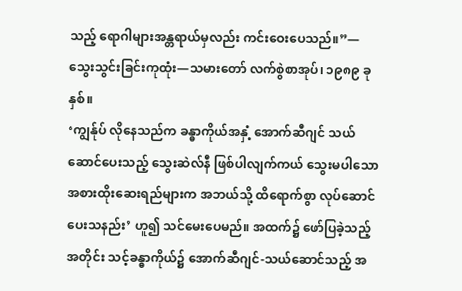သည့် ရောဂါများအန္တရာယ်မှလည်း ကင်းဝေးပေသည်။”—သွေးသွင်းခြင်းကုထုံး—သမားတော် လက်စွဲစာအုပ်၊ ၁၉၈၉ ခုနှစ်။
‘ကျွန်ုပ် လိုနေသည်က ခန္ဓာကိုယ်အနှံ့ အောက်ဆီဂျင် သယ်ဆောင်ပေးသည့် သွေးဆဲလ်နီ ဖြစ်ပါလျက်ကယ် သွေးမပါသော အစားထိုးဆေးရည်များက အဘယ်သို့ ထိရောက်စွာ လုပ်ဆောင်ပေးသနည်း’ ဟူ၍ သင်မေးပေမည်။ အထက်၌ ဖော်ပြခဲ့သည့်အတိုင်း သင့်ခန္ဓာကိုယ်၌ အောက်ဆီဂျင်-သယ်ဆောင်သည့် အ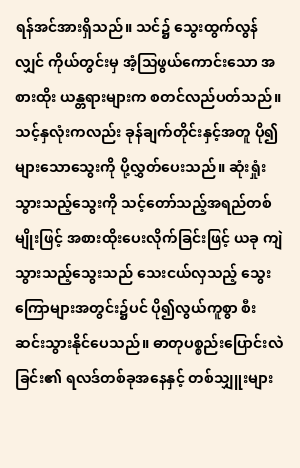ရန်အင်အားရှိသည်။ သင်၌ သွေးထွက်လွန်လျှင် ကိုယ်တွင်းမှ အံ့သြဖွယ်ကောင်းသော အစားထိုး ယန္တရားများက စတင်လည်ပတ်သည်။ သင့်နှလုံးကလည်း ခုန်ချက်တိုင်းနှင့်အတူ ပို၍များသောသွေးကို ပို့လွှတ်ပေးသည်။ ဆုံးရှုံးသွားသည့်သွေးကို သင့်တော်သည့်အရည်တစ်မျိုးဖြင့် အစားထိုးပေးလိုက်ခြင်းဖြင့် ယခု ကျဲသွားသည့်သွေးသည် သေးငယ်လှသည့် သွေးကြောများအတွင်း၌ပင် ပို၍လွယ်ကူစွာ စီးဆင်းသွားနိုင်ပေသည်။ ဓာတုပစ္စည်းပြောင်းလဲခြင်း၏ ရလဒ်တစ်ခုအနေနှင့် တစ်သျှူးများ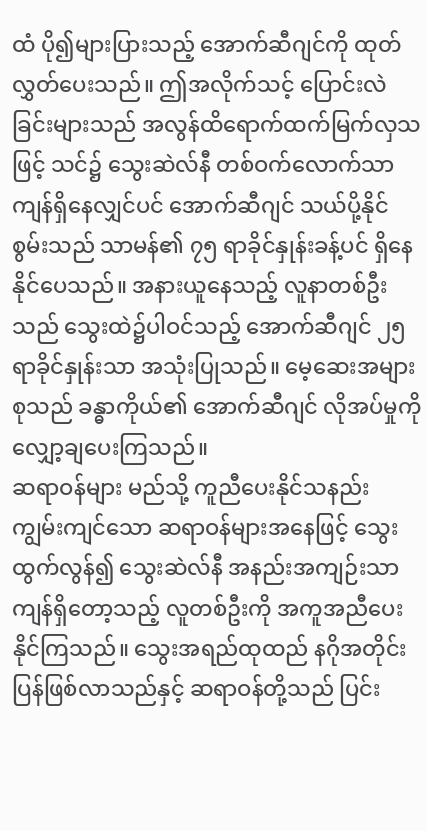ထံ ပို၍များပြားသည့် အောက်ဆီဂျင်ကို ထုတ်လွှတ်ပေးသည်။ ဤအလိုက်သင့် ပြောင်းလဲခြင်းများသည် အလွန်ထိရောက်ထက်မြက်လှသဖြင့် သင်၌ သွေးဆဲလ်နီ တစ်ဝက်လောက်သာ ကျန်ရှိနေလျှင်ပင် အောက်ဆီဂျင် သယ်ပို့နိုင်စွမ်းသည် သာမန်၏ ၇၅ ရာခိုင်နှုန်းခန့်ပင် ရှိနေနိုင်ပေသည်။ အနားယူနေသည့် လူနာတစ်ဦးသည် သွေးထဲ၌ပါဝင်သည့် အောက်ဆီဂျင် ၂၅ ရာခိုင်နှုန်းသာ အသုံးပြုသည်။ မေ့ဆေးအများစုသည် ခန္ဓာကိုယ်၏ အောက်ဆီဂျင် လိုအပ်မှုကို လျှော့ချပေးကြသည်။
ဆရာဝန်များ မည်သို့ ကူညီပေးနိုင်သနည်း
ကျွမ်းကျင်သော ဆရာဝန်များအနေဖြင့် သွေးထွက်လွန်၍ သွေးဆဲလ်နီ အနည်းအကျဉ်းသာ ကျန်ရှိတော့သည့် လူတစ်ဦးကို အကူအညီပေးနိုင်ကြသည်။ သွေးအရည်ထုထည် နဂိုအတိုင်း ပြန်ဖြစ်လာသည်နှင့် ဆရာဝန်တို့သည် ပြင်း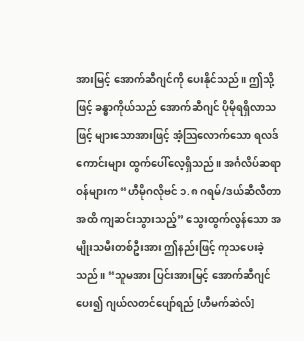အားမြင့် အောက်ဆီဂျင်ကို ပေးနိုင်သည်။ ဤသို့ဖြင့် ခန္ဓာကိုယ်သည် အောက်ဆီဂျင် ပိုမိုရရှိလာသဖြင့် များသောအားဖြင့် အံ့သြလောက်သော ရလဒ်ကောင်းများ ထွက်ပေါ်လေ့ရှိသည်။ အင်္ဂလိပ်ဆရာဝန်များက “ဟီမိုဂလိုဗင် ၁.၈ ဂရမ်/ဒယ်ဆီလီတာ အထိ ကျဆင်းသွားသည့်” သွေးထွက်လွန်သော အမျိုးသမီးတစ်ဦးအား ဤနည်းဖြင့် ကုသပေးခဲ့သည်။ “သူမအား ပြင်းအားမြင့် အောက်ဆီဂျင်ပေး၍ ဂျယ်လတင်ပျော်ရည် [ဟီမက်ဆဲလ်]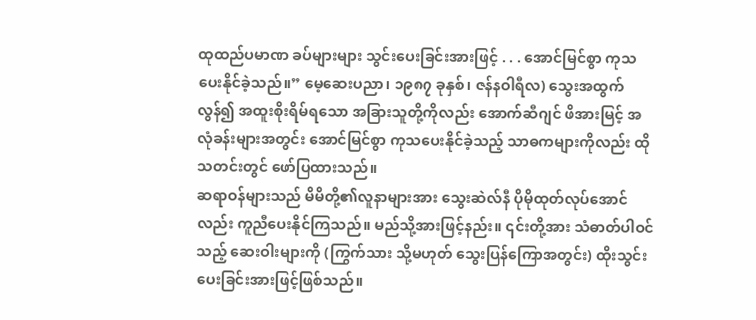ထုထည်ပမာဏ ခပ်များများ သွင်းပေးခြင်းအားဖြင့် . . . အောင်မြင်စွာ ကုသပေးနိုင်ခဲ့သည်။” မေ့ဆေးပညာ၊ ၁၉၈၇ ခုနှစ်၊ ဇန်နဝါရီလ) သွေးအထွက်လွန်၍ အထူးစိုးရိမ်ရသော အခြားသူတို့ကိုလည်း အောက်ဆီဂျင် ဖိအားမြင့် အလုံခန်းများအတွင်း အောင်မြင်စွာ ကုသပေးနိုင်ခဲ့သည့် သာဓကများကိုလည်း ထိုသတင်းတွင် ဖော်ပြထားသည်။
ဆရာဝန်များသည် မိမိတို့၏လူနာများအား သွေးဆဲလ်နီ ပိုမိုထုတ်လုပ်အောင်လည်း ကူညီပေးနိုင်ကြသည်။ မည်သို့အားဖြင့်နည်း။ ၎င်းတို့အား သံဓာတ်ပါဝင်သည့် ဆေးဝါးများကို (ကြွက်သား သို့မဟုတ် သွေးပြန်ကြောအတွင်း) ထိုးသွင်းပေးခြင်းအားဖြင့်ဖြစ်သည်။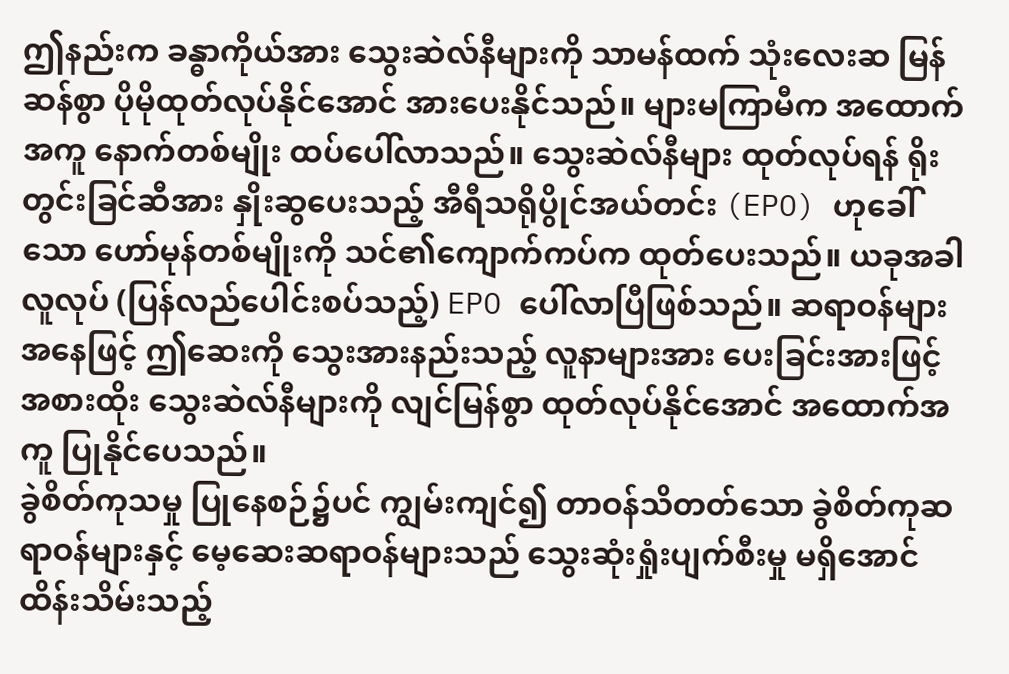ဤနည်းက ခန္ဓာကိုယ်အား သွေးဆဲလ်နီများကို သာမန်ထက် သုံးလေးဆ မြန်ဆန်စွာ ပိုမိုထုတ်လုပ်နိုင်အောင် အားပေးနိုင်သည်။ များမကြာမီက အထောက်အကူ နောက်တစ်မျိုး ထပ်ပေါ်လာသည်။ သွေးဆဲလ်နီများ ထုတ်လုပ်ရန် ရိုးတွင်းခြင်ဆီအား နှိုးဆွပေးသည့် အီရီသရိုပွိုင်အယ်တင်း (EPO) ဟုခေါ်သော ဟော်မုန်တစ်မျိုးကို သင်၏ကျောက်ကပ်က ထုတ်ပေးသည်။ ယခုအခါ လူလုပ် (ပြန်လည်ပေါင်းစပ်သည့်) EPO ပေါ်လာပြီဖြစ်သည်။ ဆရာဝန်များအနေဖြင့် ဤဆေးကို သွေးအားနည်းသည့် လူနာများအား ပေးခြင်းအားဖြင့် အစားထိုး သွေးဆဲလ်နီများကို လျင်မြန်စွာ ထုတ်လုပ်နိုင်အောင် အထောက်အကူ ပြုနိုင်ပေသည်။
ခွဲစိတ်ကုသမှု ပြုနေစဉ်၌ပင် ကျွမ်းကျင်၍ တာဝန်သိတတ်သော ခွဲစိတ်ကုဆရာဝန်များနှင့် မေ့ဆေးဆရာဝန်များသည် သွေးဆုံးရှုံးပျက်စီးမှု မရှိအောင် ထိန်းသိမ်းသည့်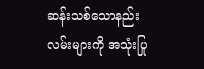ဆန်းသစ်သောနည်းလမ်းများကို အသုံးပြု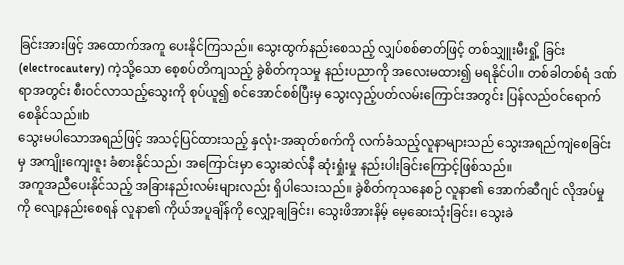ခြင်းအားဖြင့် အထောက်အကူ ပေးနိုင်ကြသည်။ သွေးထွက်နည်းစေသည့် လျှပ်စစ်ဓာတ်ဖြင့် တစ်သျှူးမီးရှို့ ခြင်း (electrocautery) ကဲ့သို့သော စေ့စပ်တိကျသည့် ခွဲစိတ်ကုသမှု နည်းပညာကို အလေးမထား၍ မရနိုင်ပါ။ တစ်ခါတစ်ရံ ဒဏ်ရာအတွင်း စီးဝင်လာသည့်သွေးကို စုပ်ယူ၍ စင်အောင်စစ်ပြီးမှ သွေးလှည့်ပတ်လမ်းကြောင်းအတွင်း ပြန်လည်ဝင်ရောက်စေနိုင်သည်။b
သွေးမပါသောအရည်ဖြင့် အသင့်ပြင်ထားသည့် နှလုံး-အဆုတ်စက်ကို လက်ခံသည့်လူနာများသည် သွေးအရည်ကျဲစေခြင်းမှ အကျိုးကျေးဇူး ခံစားနိုင်သည်၊ အကြောင်းမှာ သွေးဆဲလ်နီ ဆုံးရှုံးမှု နည်းပါးခြင်းကြောင့်ဖြစ်သည်။
အကူအညီပေးနိုင်သည့် အခြားနည်းလမ်းများလည်း ရှိပါသေးသည်။ ခွဲစိတ်ကုသနေစဉ် လူနာ၏ အောက်ဆီဂျင် လိုအပ်မှုကို လျော့နည်းစေရန် လူနာ၏ ကိုယ်အပူချိန်ကို လျှော့ချခြင်း၊ သွေးဖိအားနိမ့် မေ့ဆေးသုံးခြင်း၊ သွေးခဲ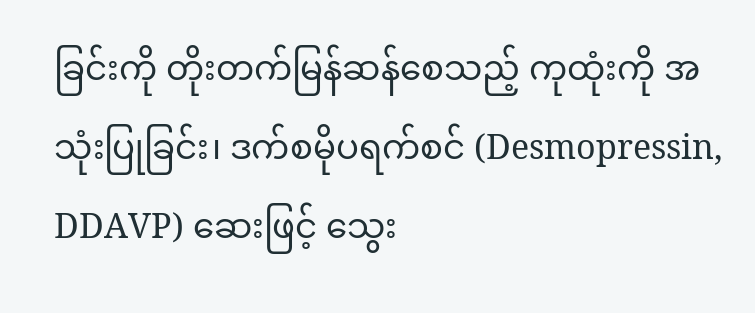ခြင်းကို တိုးတက်မြန်ဆန်စေသည့် ကုထုံးကို အသုံးပြုခြင်း၊ ဒက်စမိုပရက်စင် (Desmopressin, DDAVP) ဆေးဖြင့် သွေး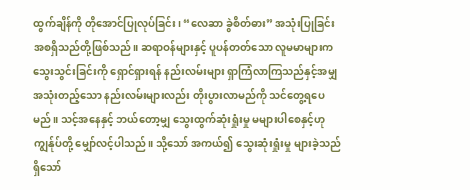ထွက်ချိန်ကို တိုအောင်ပြုလုပ်ခြင်း၊ “လေဆာ ခွဲစိတ်ဓား” အသုံးပြုခြင်း အစရှိသည်တို့ဖြစ်သည်။ ဆရာဝန်များနှင့် ပူပန်တတ်သော လူမမာများက သွေးသွင်းခြင်းကို ရှောင်ရှားရန် နည်းလမ်းများ ရှာကြံလာကြသည်နှင့်အမျှ အသုံးတည့်သော နည်းလမ်းများလည်း တိုးပွားလာမည်ကို သင်တွေ့ရပေမည်။ သင့်အနေနှင့် ဘယ်တော့မျှ သွေးထွက်ဆုံးရှုံးမှု မများပါစေနှင့်ဟု ကျွန်ုပ်တို့ မျှော်လင့်ပါသည်။ သို့သော် အကယ်၍ သွေးဆုံးရှုံးမှု များခဲ့သည်ရှိသော်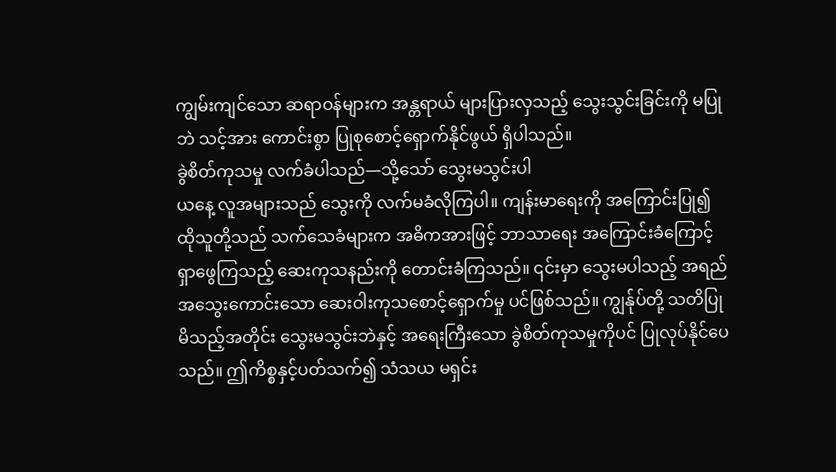ကျွမ်းကျင်သော ဆရာဝန်များက အန္တရာယ် များပြားလှသည့် သွေးသွင်းခြင်းကို မပြုဘဲ သင့်အား ကောင်းစွာ ပြုစုစောင့်ရှောက်နိုင်ဖွယ် ရှိပါသည်။
ခွဲစိတ်ကုသမှု လက်ခံပါသည်—သို့သော် သွေးမသွင်းပါ
ယနေ့ လူအများသည် သွေးကို လက်မခံလိုကြပါ။ ကျန်းမာရေးကို အကြောင်းပြု၍ ထိုသူတို့သည် သက်သေခံများက အဓိကအားဖြင့် ဘာသာရေး အကြောင်းခံကြောင့် ရှာဖွေကြသည့် ဆေးကုသနည်းကို တောင်းခံကြသည်။ ၎င်းမှာ သွေးမပါသည့် အရည်အသွေးကောင်းသော ဆေးဝါးကုသစောင့်ရှောက်မှု ပင်ဖြစ်သည်။ ကျွန်ုပ်တို့ သတိပြုမိသည့်အတိုင်း သွေးမသွင်းဘဲနှင့် အရေးကြီးသော ခွဲစိတ်ကုသမှုကိုပင် ပြုလုပ်နိုင်ပေသည်။ ဤကိစ္စနှင့်ပတ်သက်၍ သံသယ မရှင်း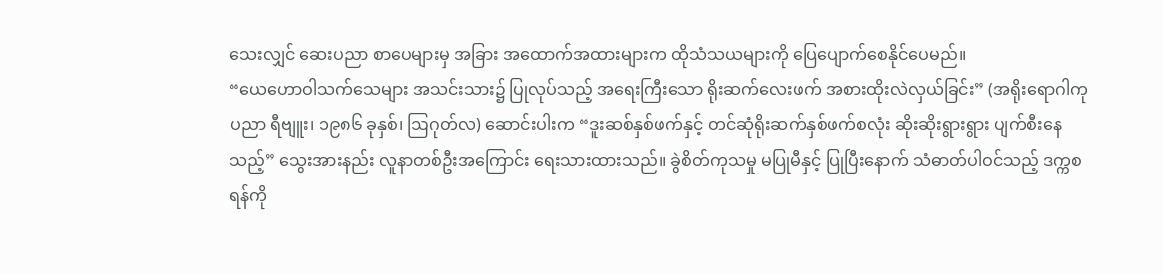သေးလျှင် ဆေးပညာ စာပေများမှ အခြား အထောက်အထားများက ထိုသံသယများကို ပြေပျောက်စေနိုင်ပေမည်။
“ယေဟောဝါသက်သေများ အသင်းသား၌ ပြုလုပ်သည့် အရေးကြီးသော ရိုးဆက်လေးဖက် အစားထိုးလဲလှယ်ခြင်း” (အရိုးရောဂါကုပညာ ရီဗျူး၊ ၁၉၈၆ ခုနှစ်၊ ဩဂုတ်လ) ဆောင်းပါးက “ဒူးဆစ်နှစ်ဖက်နှင့် တင်ဆုံရိုးဆက်နှစ်ဖက်စလုံး ဆိုးဆိုးရွားရွား ပျက်စီးနေသည့်” သွေးအားနည်း လူနာတစ်ဦးအကြောင်း ရေးသားထားသည်။ ခွဲစိတ်ကုသမှု မပြုမီနှင့် ပြုပြီးနောက် သံဓာတ်ပါဝင်သည့် ဒက္ကစရန်ကို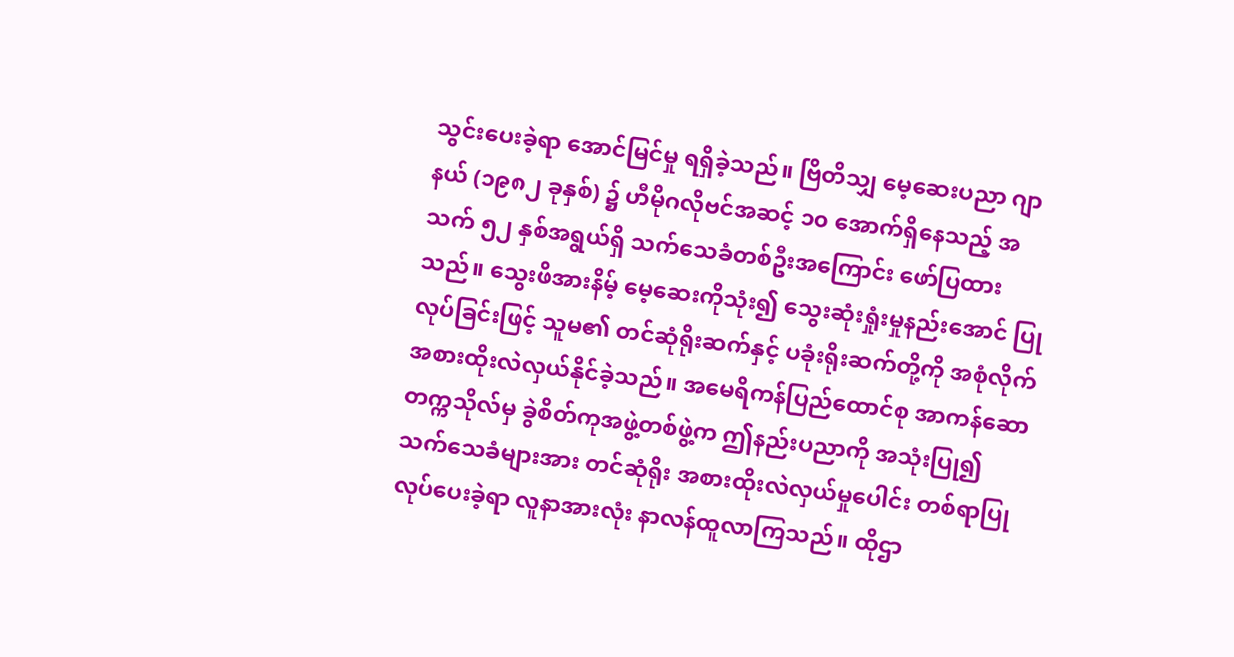သွင်းပေးခဲ့ရာ အောင်မြင်မှု ရရှိခဲ့သည်။ ဗြိတိသျှ မေ့ဆေးပညာ ဂျာနယ် (၁၉၈၂ ခုနှစ်) ၌ ဟီမိုဂလိုဗင်အဆင့် ၁၀ အောက်ရှိနေသည့် အသက် ၅၂ နှစ်အရွယ်ရှိ သက်သေခံတစ်ဦးအကြောင်း ဖော်ပြထားသည်။ သွေးဖိအားနိမ့် မေ့ဆေးကိုသုံး၍ သွေးဆုံးရှုံးမှုနည်းအောင် ပြုလုပ်ခြင်းဖြင့် သူမ၏ တင်ဆုံရိုးဆက်နှင့် ပခုံးရိုးဆက်တို့ကို အစုံလိုက် အစားထိုးလဲလှယ်နိုင်ခဲ့သည်။ အမေရိကန်ပြည်ထောင်စု အာကန်ဆော တက္ကသိုလ်မှ ခွဲစိတ်ကုအဖွဲ့တစ်ဖွဲ့က ဤနည်းပညာကို အသုံးပြု၍ သက်သေခံများအား တင်ဆုံရိုး အစားထိုးလဲလှယ်မှုပေါင်း တစ်ရာပြုလုပ်ပေးခဲ့ရာ လူနာအားလုံး နာလန်ထူလာကြသည်။ ထိုဌာ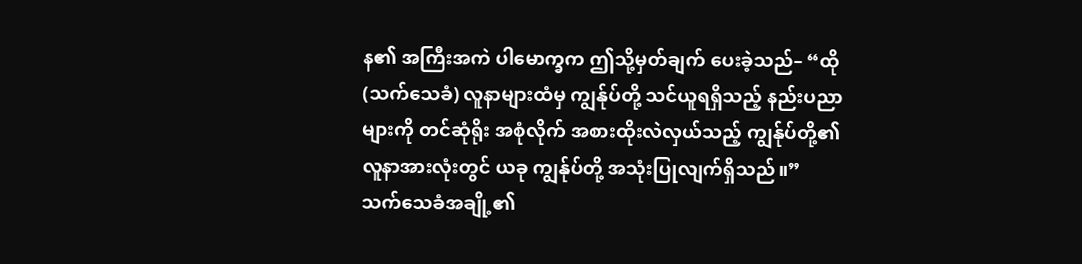န၏ အကြီးအကဲ ပါမောက္ခက ဤသို့မှတ်ချက် ပေးခဲ့သည်– “ထို (သက်သေခံ) လူနာများထံမှ ကျွန်ုပ်တို့ သင်ယူရရှိသည့် နည်းပညာများကို တင်ဆုံရိုး အစုံလိုက် အစားထိုးလဲလှယ်သည့် ကျွန်ုပ်တို့၏ လူနာအားလုံးတွင် ယခု ကျွန်ုပ်တို့ အသုံးပြုလျက်ရှိသည်။”
သက်သေခံအချို့၏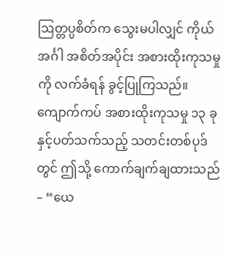ဩတ္တပ္ပစိတ်က သွေးမပါလျှင် ကိုယ်အင်္ဂါ အစိတ်အပိုင်း အစားထိုးကုသမှုကို လက်ခံရန် ခွင့်ပြုကြသည်။ ကျောက်ကပ် အစားထိုးကုသမှု ၁၃ ခုနှင့်ပတ်သက်သည့် သတင်းတစ်ပုဒ်တွင် ဤသို့ ကောက်ချက်ချထားသည်– “ယေ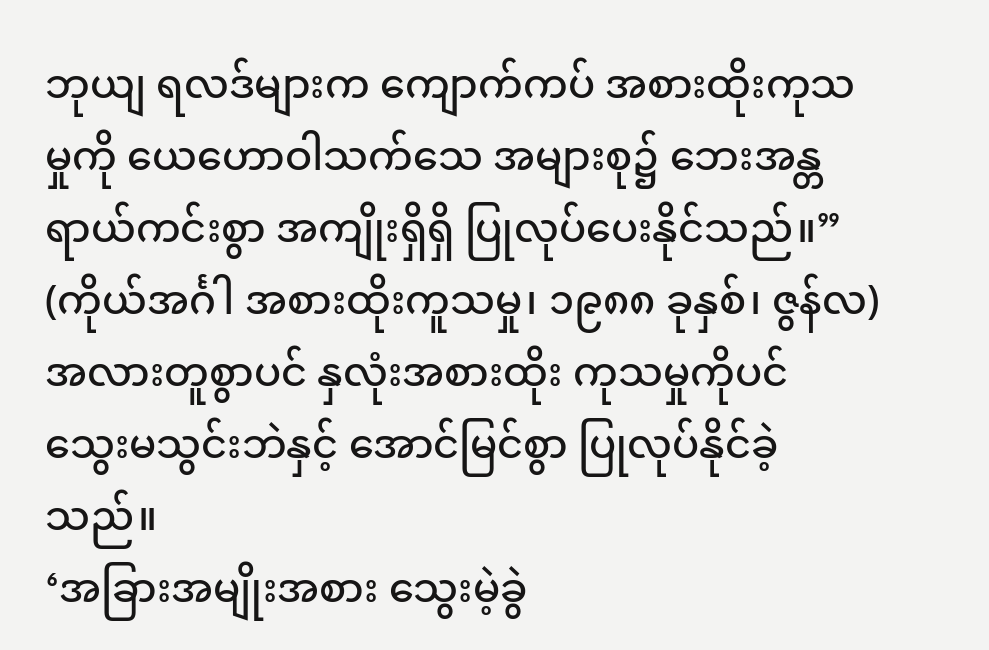ဘုယျ ရလဒ်များက ကျောက်ကပ် အစားထိုးကုသမှုကို ယေဟောဝါသက်သေ အများစု၌ ဘေးအန္တရာယ်ကင်းစွာ အကျိုးရှိရှိ ပြုလုပ်ပေးနိုင်သည်။” (ကိုယ်အင်္ဂါ အစားထိုးကူသမှု၊ ၁၉၈၈ ခုနှစ်၊ ဇွန်လ) အလားတူစွာပင် နှလုံးအစားထိုး ကုသမှုကိုပင် သွေးမသွင်းဘဲနှင့် အောင်မြင်စွာ ပြုလုပ်နိုင်ခဲ့သည်။
‘အခြားအမျိုးအစား သွေးမဲ့ခွဲ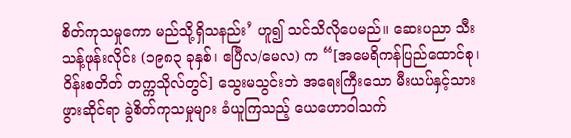စိတ်ကုသမှုကော မည်သို့ရှိသနည်း’ ဟူ၍ သင်သိလိုပေမည်။ ဆေးပညာ သီးသန့်ဖုန်းလိုင်း (၁၉၈၃ ခုနှစ်၊ ဧပြီလ/မေလ) က “[အမေရိကန်ပြည်ထောင်စု၊ ဝိန်းစတိတ် တက္ကသိုလ်တွင်] သွေးမသွင်းဘဲ အရေးကြီးသော မီးယပ်နှင့်သားဖွားဆိုင်ရာ ခွဲစိတ်ကုသမှုများ ခံယူကြသည့် ယေဟောဝါသက်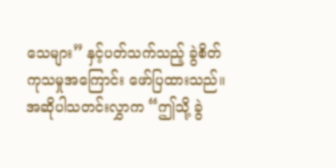သေများ” နှင့်ပတ်သက်သည့် ခွဲစိတ်ကုသမှုအကြောင်း ဖော်ပြထားသည်။ အဆိုပါသတင်းလွှာက “ဤသို့ ခွဲ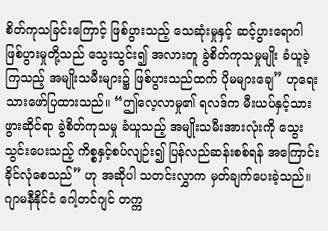စိတ်ကုသခြင်းကြောင့် ဖြစ်ပွားသည့် သေဆုံးမှုနှင့် ဆင့်ပွားရောဂါ ဖြစ်ပွားမှုတို့သည် သွေးသွင်း၍ အလားတူ ခွဲစိတ်ကုသမှုမျိုး ခံယူခဲ့ကြသည့် အမျိုးသမီးများ၌ ဖြစ်ပွားသည်ထက် ပိုမများချေ” ဟုရေးသားဖော်ပြထားသည်။ “ဤလေ့လာမှု၏ ရလဒ်က မီးယပ်နှင့်သားဖွားဆိုင်ရာ ခွဲစိတ်ကုသမှု ခံယူသည့် အမျိုးသမီးအားလုံးကို သွေးသွင်းပေးသည့် ကိစ္စနှင့်စပ်လျဉ်း၍ ပြန်လည်ဆန်းစစ်ရန် အကြောင်းခိုင်လုံစေသည်” ဟု အဆိုပါ သတင်းလွှာက မှတ်ချက်ပေးခဲ့သည်။
ဂျာမနီနိုင်ငံ ဂေါ့တင်ဂျင် တက္က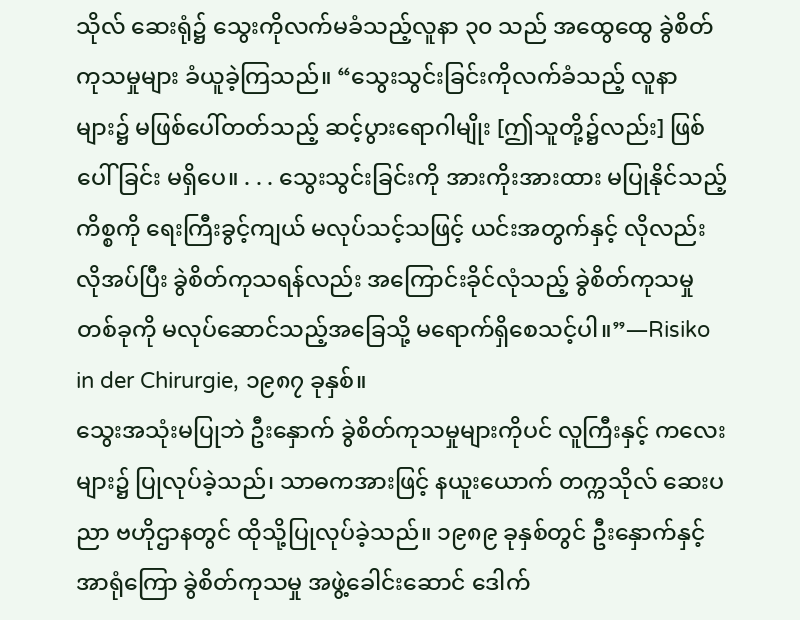သိုလ် ဆေးရုံ၌ သွေးကိုလက်မခံသည့်လူနာ ၃၀ သည် အထွေထွေ ခွဲစိတ်ကုသမှုများ ခံယူခဲ့ကြသည်။ “သွေးသွင်းခြင်းကိုလက်ခံသည့် လူနာများ၌ မဖြစ်ပေါ်တတ်သည့် ဆင့်ပွားရောဂါမျိုး [ဤသူတို့၌လည်း] ဖြစ်ပေါ်ခြင်း မရှိပေ။ . . . သွေးသွင်းခြင်းကို အားကိုးအားထား မပြုနိုင်သည့်ကိစ္စကို ရေးကြီးခွင့်ကျယ် မလုပ်သင့်သဖြင့် ယင်းအတွက်နှင့် လိုလည်းလိုအပ်ပြီး ခွဲစိတ်ကုသရန်လည်း အကြောင်းခိုင်လုံသည့် ခွဲစိတ်ကုသမှုတစ်ခုကို မလုပ်ဆောင်သည့်အခြေသို့ မရောက်ရှိစေသင့်ပါ။”—Risiko in der Chirurgie, ၁၉၈၇ ခုနှစ်။
သွေးအသုံးမပြုဘဲ ဦးနှောက် ခွဲစိတ်ကုသမှုများကိုပင် လူကြီးနှင့် ကလေးများ၌ ပြုလုပ်ခဲ့သည်၊ သာဓကအားဖြင့် နယူးယောက် တက္ကသိုလ် ဆေးပညာ ဗဟိုဌာနတွင် ထိုသို့ပြုလုပ်ခဲ့သည်။ ၁၉၈၉ ခုနှစ်တွင် ဦးနှောက်နှင့် အာရုံကြော ခွဲစိတ်ကုသမှု အဖွဲ့ခေါင်းဆောင် ဒေါက်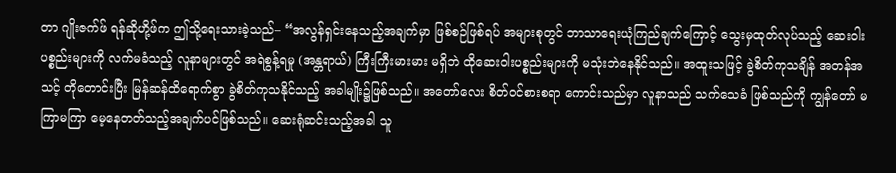တာ ဂျိုးဇက်ဖ် ရန်ဆိုဟို့ဖ်က ဤသို့ရေးသားခဲ့သည်– “အလွန်ရှင်းနေသည့်အချက်မှာ ဖြစ်စဉ်ဖြစ်ရပ် အများစုတွင် ဘာသာရေးယုံကြည်ချက်ကြောင့် သွေးမှထုတ်လုပ်သည့် ဆေးဝါးပစ္စည်းများကို လက်မခံသည့် လူနာများတွင် အရဲစွန့်ရမှု (အန္တရာယ်) ကြီးကြီးမားမား မရှိဘဲ ထိုဆေးဝါးပစ္စည်းများကို မသုံးဘဲနေနိုင်သည်။ အထူးသဖြင့် ခွဲစိတ်ကုသချိန် အတန်အသင့် တိုတောင်းပြီး မြန်ဆန်ထိရောက်စွာ ခွဲစိတ်ကုသနိုင်သည့် အခါမျိုး၌ဖြစ်သည်။ အတော်လေး စိတ်ဝင်စားစရာ ကောင်းသည်မှာ လူနာသည် သက်သေခံ ဖြစ်သည်ကို ကျွန်တော် မကြာမကြာ မေ့နေတတ်သည့်အချက်ပင်ဖြစ်သည်။ ဆေးရုံဆင်းသည့်အခါ သူ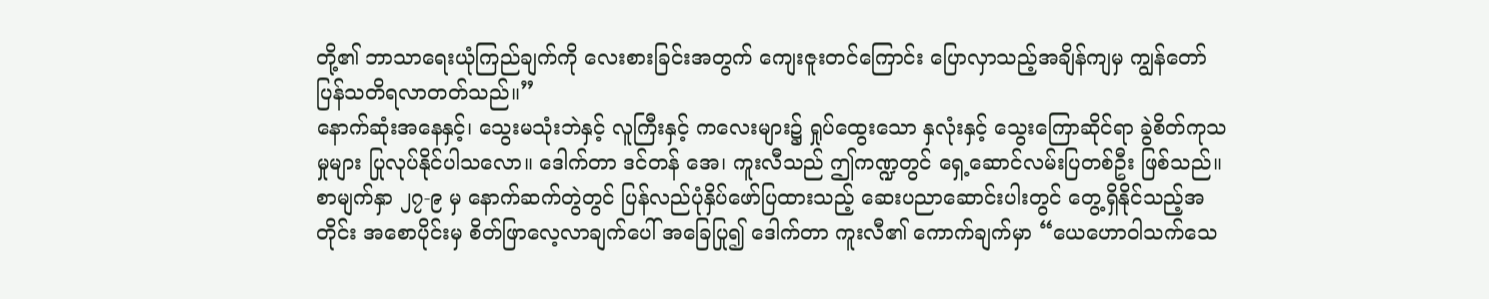တို့၏ ဘာသာရေးယုံကြည်ချက်ကို လေးစားခြင်းအတွက် ကျေးဇူးတင်ကြောင်း ပြောလှာသည့်အချိန်ကျမှ ကျွန်တော် ပြန်သတိရလာတတ်သည်။”
နောက်ဆုံးအနေနှင့်၊ သွေးမသုံးဘဲနှင့် လူကြီးနှင့် ကလေးများ၌ ရှုပ်ထွေးသော နှလုံးနှင့် သွေးကြောဆိုင်ရာ ခွဲစိတ်ကုသမှုများ ပြုလုပ်နိုင်ပါသလော။ ဒေါက်တာ ဒင်တန် အေ၊ ကူးလီသည် ဤကဏ္ဍတွင် ရှေ့ဆောင်လမ်းပြတစ်ဦး ဖြစ်သည်။ စာမျက်နှာ ၂၇-၉ မှ နောက်ဆက်တွဲတွင် ပြန်လည်ပုံနှိပ်ဖော်ပြထားသည့် ဆေးပညာဆောင်းပါးတွင် တွေ့ရှိနိုင်သည့်အတိုင်း အစောပိုင်းမှ စိတ်ဖြာလေ့လာချက်ပေါ် အခြေပြု၍ ဒေါက်တာ ကူးလီ၏ ကောက်ချက်မှာ “ယေဟောဝါသက်သေ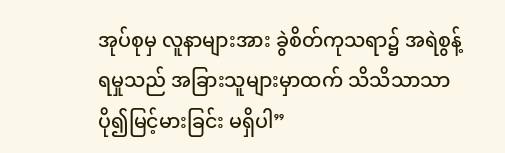အုပ်စုမှ လူနာများအား ခွဲစိတ်ကုသရာ၌ အရဲစွန့်ရမှုသည် အခြားသူများမှာထက် သိသိသာသာ ပို၍မြင့်မားခြင်း မရှိပါ”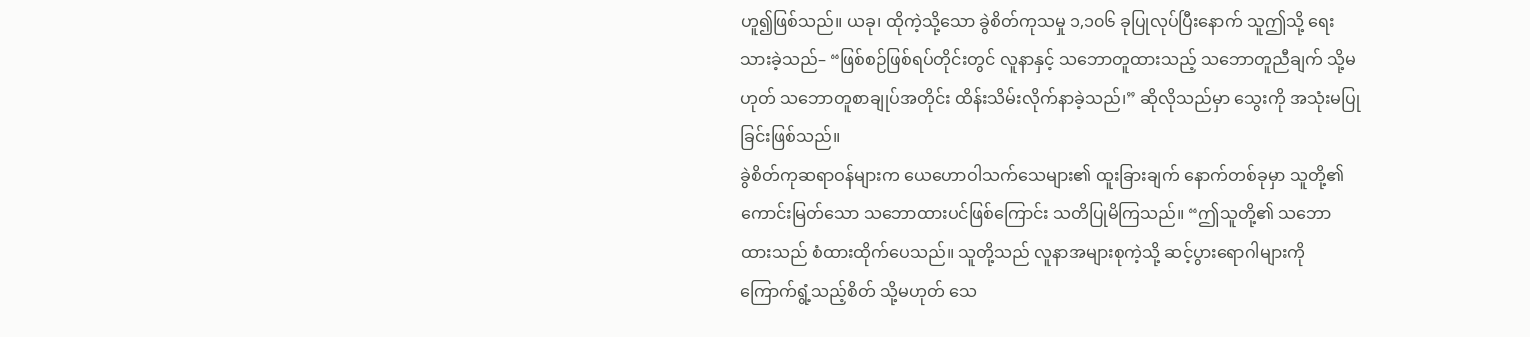ဟူ၍ဖြစ်သည်။ ယခု၊ ထိုကဲ့သို့သော ခွဲစိတ်ကုသမှု ၁,၁၀၆ ခုပြုလုပ်ပြီးနောက် သူဤသို့ ရေးသားခဲ့သည်– “ဖြစ်စဉ်ဖြစ်ရပ်တိုင်းတွင် လူနာနှင့် သဘောတူထားသည့် သဘောတူညီချက် သို့မဟုတ် သဘောတူစာချုပ်အတိုင်း ထိန်းသိမ်းလိုက်နာခဲ့သည်၊” ဆိုလိုသည်မှာ သွေးကို အသုံးမပြုခြင်းဖြစ်သည်။
ခွဲစိတ်ကုဆရာဝန်များက ယေဟောဝါသက်သေများ၏ ထူးခြားချက် နောက်တစ်ခုမှာ သူတို့၏ ကောင်းမြတ်သော သဘောထားပင်ဖြစ်ကြောင်း သတိပြုမိကြသည်။ “ဤသူတို့၏ သဘောထားသည် စံထားထိုက်ပေသည်။ သူတို့သည် လူနာအများစုကဲ့သို့ ဆင့်ပွားရောဂါများကို ကြောက်ရွံ့သည့်စိတ် သို့မဟုတ် သေ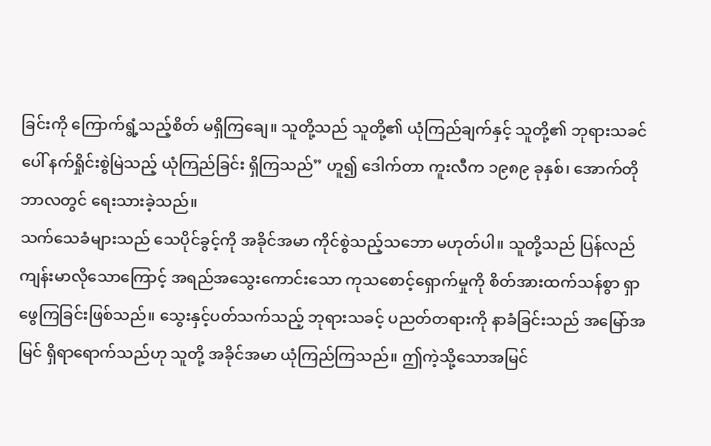ခြင်းကို ကြောက်ရွံ့သည့်စိတ် မရှိကြချေ။ သူတို့သည် သူတို့၏ ယုံကြည်ချက်နှင့် သူတို့၏ ဘုရားသခင်ပေါ် နက်ရှိုင်းစွဲမြဲသည့် ယုံကြည်ခြင်း ရှိကြသည်” ဟူ၍ ဒေါက်တာ ကူးလီက ၁၉၈၉ ခုနှစ်၊ အောက်တိုဘာလတွင် ရေးသားခဲ့သည်။
သက်သေခံများသည် သေပိုင်ခွင့်ကို အခိုင်အမာ ကိုင်စွဲသည့်သဘော မဟုတ်ပါ။ သူတို့သည် ပြန်လည်ကျန်းမာလိုသောကြောင့် အရည်အသွေးကောင်းသော ကုသစောင့်ရှောက်မှုကို စိတ်အားထက်သန်စွာ ရှာဖွေကြခြင်းဖြစ်သည်။ သွေးနှင့်ပတ်သက်သည့် ဘုရားသခင့် ပညတ်တရားကို နာခံခြင်းသည် အမြော်အမြင် ရှိရာရောက်သည်ဟု သူတို့ အခိုင်အမာ ယုံကြည်ကြသည်။ ဤကဲ့သို့သောအမြင်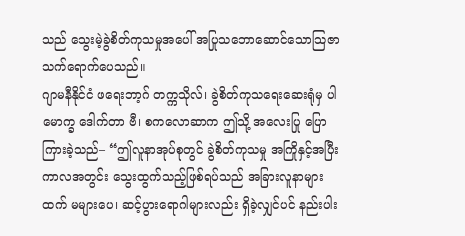သည် သွေးမဲ့ခွဲစိတ်ကုသမှုအပေါ် အပြုသဘောဆောင်သောသြဇာ သက်ရောက်ပေသည်။
ဂျာမနီနိုင်ငံ ဖရေးဘာ့ဂ် တက္ကသိုလ်၊ ခွဲစိတ်ကုသရေးဆေးရုံမှ ပါမောက္ခ ဒေါက်တာ ဗီ၊ စကလောဆာက ဤသို့ အလေးပြု ပြောကြားခဲ့သည်– “ဤလူနာအုပ်စုတွင် ခွဲစိတ်ကုသမှု အကြိုနှင့်အပြီး ကာလအတွင်း သွေးထွက်သည့်ဖြစ်ရပ်သည် အခြားလူနာများထက် မများပေ၊ ဆင့်ပွားရောဂါများလည်း ရှိခဲ့လျှင်ပင် နည်းပါး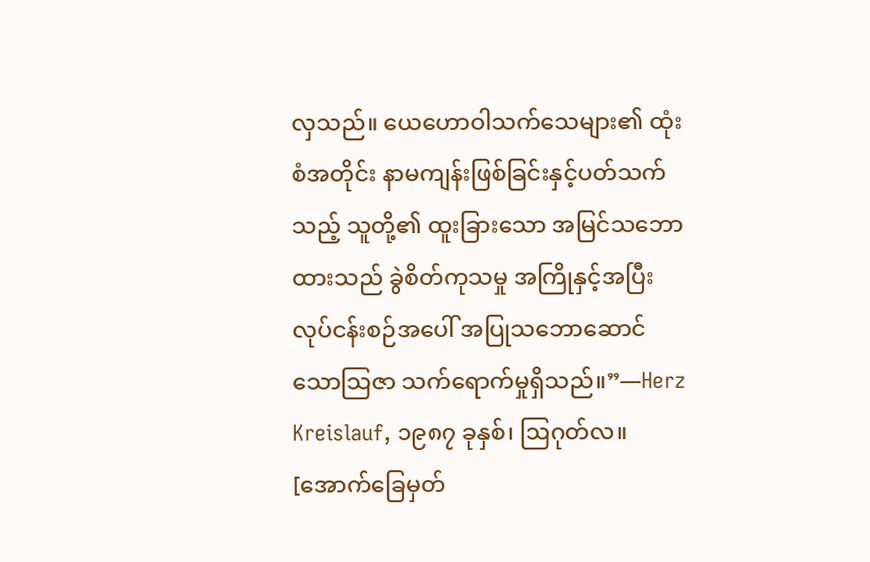လှသည်။ ယေဟောဝါသက်သေများ၏ ထုံးစံအတိုင်း နာမကျန်းဖြစ်ခြင်းနှင့်ပတ်သက်သည့် သူတို့၏ ထူးခြားသော အမြင်သဘောထားသည် ခွဲစိတ်ကုသမှု အကြိုနှင့်အပြီး လုပ်ငန်းစဉ်အပေါ် အပြုသဘောဆောင်သောသြဇာ သက်ရောက်မှုရှိသည်။”—Herz Kreislauf, ၁၉၈၇ ခုနှစ်၊ ဩဂုတ်လ။
[အောက်ခြေမှတ်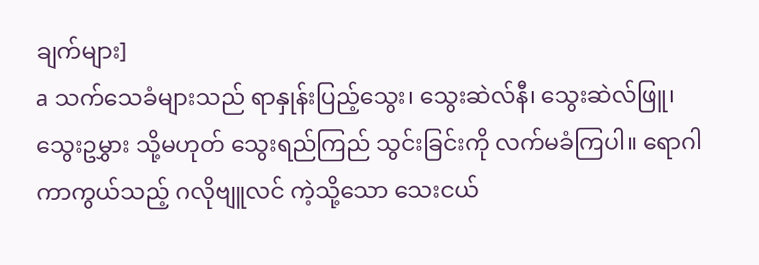ချက်များ]
a သက်သေခံများသည် ရာနှုန်းပြည့်သွေး၊ သွေးဆဲလ်နီ၊ သွေးဆဲလ်ဖြူ၊ သွေးဥမွှား သို့မဟုတ် သွေးရည်ကြည် သွင်းခြင်းကို လက်မခံကြပါ။ ရောဂါကာကွယ်သည့် ဂလိုဗျူလင် ကဲ့သို့သော သေးငယ်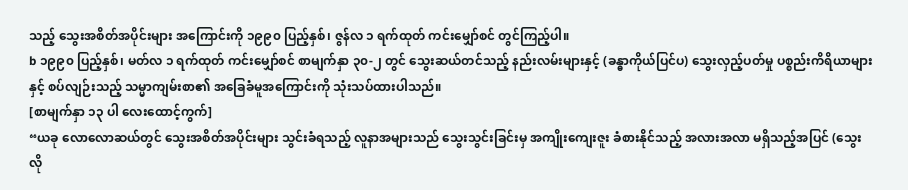သည့် သွေးအစိတ်အပိုင်းများ အကြောင်းကို ၁၉၉၀ ပြည့်နှစ်၊ ဇွန်လ ၁ ရက်ထုတ် ကင်းမျှော်စင် တွင်ကြည့်ပါ။
b ၁၉၉၀ ပြည့်နှစ်၊ မတ်လ ၁ ရက်ထုတ် ကင်းမျှော်စင် စာမျက်နှာ ၃၀-၂ တွင် သွေးဆယ်တင်သည့် နည်းလမ်းများနှင့် (ခန္ဓာကိုယ်ပြင်ပ) သွေးလှည့်ပတ်မှု ပစ္စည်းကိရိယာများနှင့် စပ်လျဉ်းသည့် သမ္မာကျမ်းစာ၏ အခြေခံမူအကြောင်းကို သုံးသပ်ထားပါသည်။
[စာမျက်နှာ ၁၃ ပါ လေးထောင့်ကွက်]
“ယခု လောလောဆယ်တွင် သွေးအစိတ်အပိုင်းများ သွင်းခံရသည့် လူနာအများသည် သွေးသွင်းခြင်းမှ အကျိုးကျေးဇူး ခံစားနိုင်သည့် အလားအလာ မရှိသည့်အပြင် (သွေး လို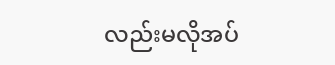လည်းမလိုအပ်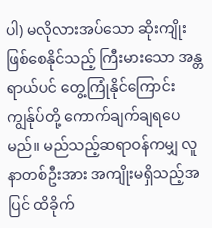ပါ) မလိုလားအပ်သော ဆိုးကျိုးဖြစ်စေနိုင်သည့် ကြီးမားသော အန္တရာယ်ပင် တွေ့ကြုံနိုင်ကြောင်း ကျွန်ုပ်တို့ ကောက်ချက်ချရပေမည်။ မည်သည့်ဆရာဝန်ကမျှ လူနာတစ်ဦးအား အကျိုးမရှိသည့်အပြင် ထိခိုက်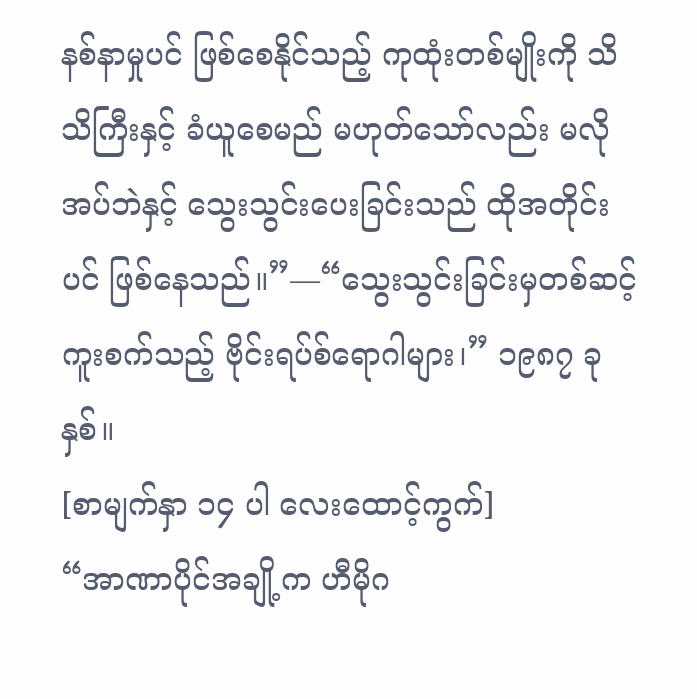နစ်နာမှုပင် ဖြစ်စေနိုင်သည့် ကုထုံးတစ်မျိုးကို သိသိကြီးနှင့် ခံယူစေမည် မဟုတ်သော်လည်း မလိုအပ်ဘဲနှင့် သွေးသွင်းပေးခြင်းသည် ထိုအတိုင်းပင် ဖြစ်နေသည်။”—“သွေးသွင်းခြင်းမှတစ်ဆင့် ကူးစက်သည့် ဗိုင်းရပ်စ်ရောဂါများ၊” ၁၉၈၇ ခုနှစ်။
[စာမျက်နှာ ၁၄ ပါ လေးထောင့်ကွက်]
“အာဏာပိုင်အချို့က ဟီမိုဂ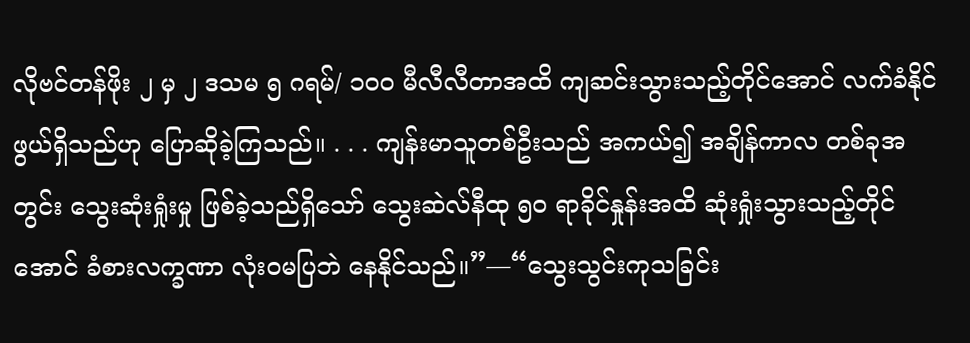လိုဗင်တန်ဖိုး ၂ မှ ၂ ဒသမ ၅ ဂရမ်/ ၁၀၀ မီလီလီတာအထိ ကျဆင်းသွားသည့်တိုင်အောင် လက်ခံနိုင်ဖွယ်ရှိသည်ဟု ပြောဆိုခဲ့ကြသည်။ . . . ကျန်းမာသူတစ်ဦးသည် အကယ်၍ အချိန်ကာလ တစ်ခုအတွင်း သွေးဆုံးရှုံးမှု ဖြစ်ခဲ့သည်ရှိသော် သွေးဆဲလ်နီထု ၅၀ ရာခိုင်နှုန်းအထိ ဆုံးရှုံးသွားသည့်တိုင်အောင် ခံစားလက္ခဏာ လုံးဝမပြဘဲ နေနိုင်သည်။”—“သွေးသွင်းကုသခြင်း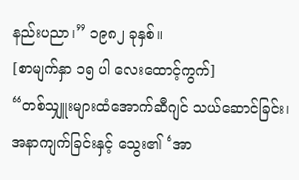နည်းပညာ၊” ၁၉၈၂ ခုနှစ်။
[စာမျက်နှာ ၁၅ ပါ လေးထောင့်ကွက်]
“တစ်သျှူးများထံအောက်ဆီဂျင် သယ်ဆောင်ခြင်း၊ အနာကျက်ခြင်းနှင့် သွေး၏ ‘အာ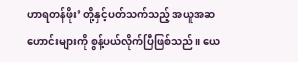ဟာရတန်ဖိုး’ တို့နှင့်ပတ်သက်သည့် အယူအဆဟောင်းများကို စွန့်ပယ်လိုက်ပြီဖြစ်သည်။ ယေ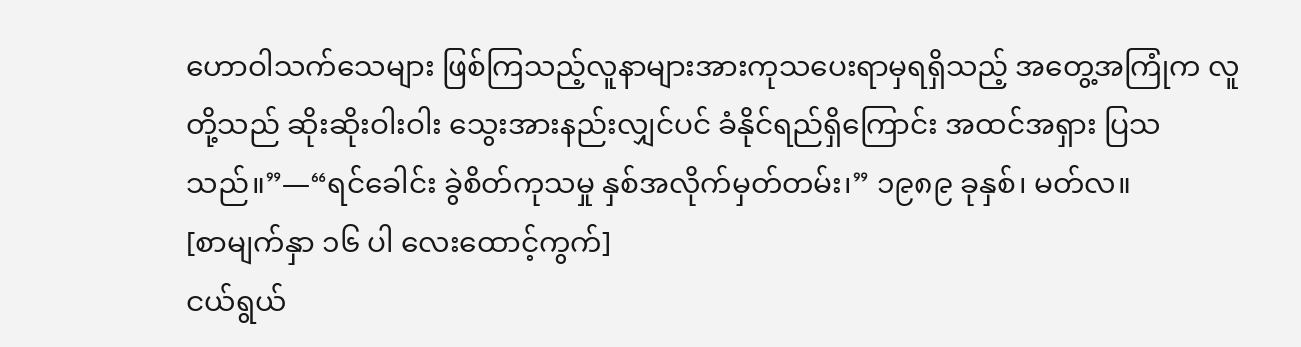ဟောဝါသက်သေများ ဖြစ်ကြသည့်လူနာများအားကုသပေးရာမှရရှိသည့် အတွေ့အကြုံက လူတို့သည် ဆိုးဆိုးဝါးဝါး သွေးအားနည်းလျှင်ပင် ခံနိုင်ရည်ရှိကြောင်း အထင်အရှား ပြသသည်။”—“ရင်ခေါင်း ခွဲစိတ်ကုသမှု နှစ်အလိုက်မှတ်တမ်း၊” ၁၉၈၉ ခုနှစ်၊ မတ်လ။
[စာမျက်နှာ ၁၆ ပါ လေးထောင့်ကွက်]
ငယ်ရွယ်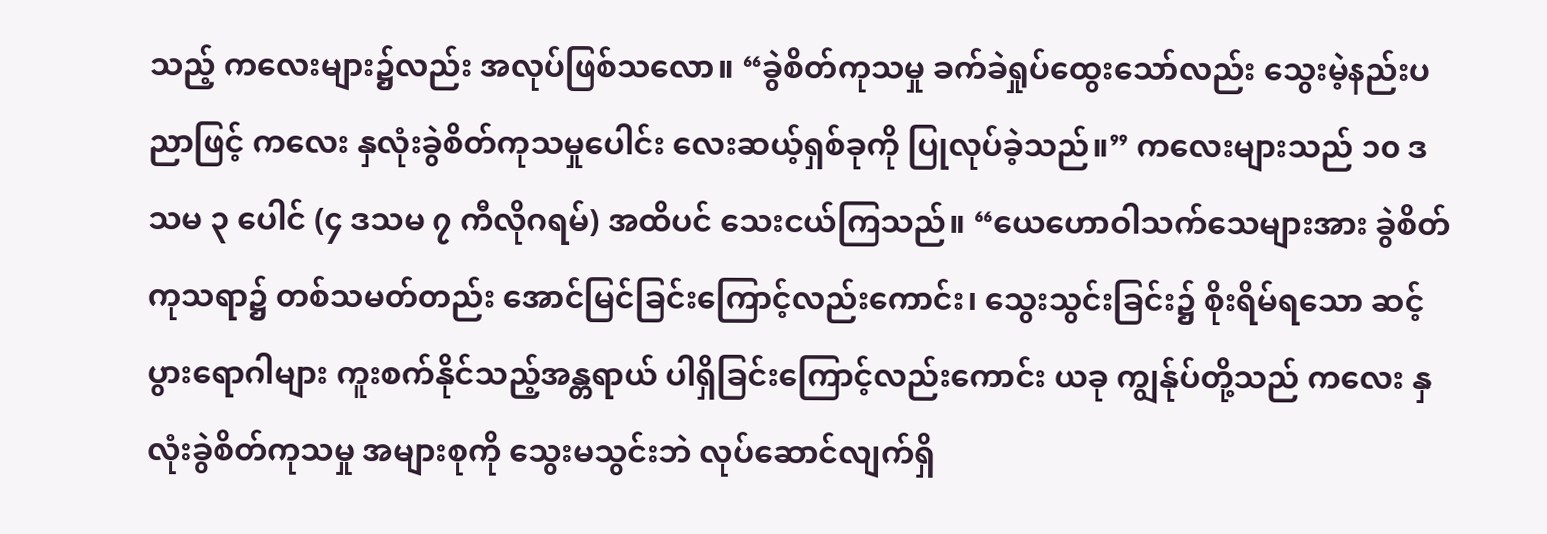သည့် ကလေးများ၌လည်း အလုပ်ဖြစ်သလော။ “ခွဲစိတ်ကုသမှု ခက်ခဲရှုပ်ထွေးသော်လည်း သွေးမဲ့နည်းပညာဖြင့် ကလေး နှလုံးခွဲစိတ်ကုသမှုပေါင်း လေးဆယ့်ရှစ်ခုကို ပြုလုပ်ခဲ့သည်။” ကလေးများသည် ၁၀ ဒသမ ၃ ပေါင် (၄ ဒသမ ၇ ကီလိုဂရမ်) အထိပင် သေးငယ်ကြသည်။ “ယေဟောဝါသက်သေများအား ခွဲစိတ်ကုသရာ၌ တစ်သမတ်တည်း အောင်မြင်ခြင်းကြောင့်လည်းကောင်း၊ သွေးသွင်းခြင်း၌ စိုးရိမ်ရသော ဆင့်ပွားရောဂါများ ကူးစက်နိုင်သည့်အန္တရာယ် ပါရှိခြင်းကြောင့်လည်းကောင်း ယခု ကျွန်ုပ်တို့သည် ကလေး နှလုံးခွဲစိတ်ကုသမှု အများစုကို သွေးမသွင်းဘဲ လုပ်ဆောင်လျက်ရှိ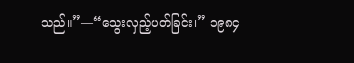သည်။”—“သွေးလှည့်ပတ်ခြင်း၊” ၁၉၈၄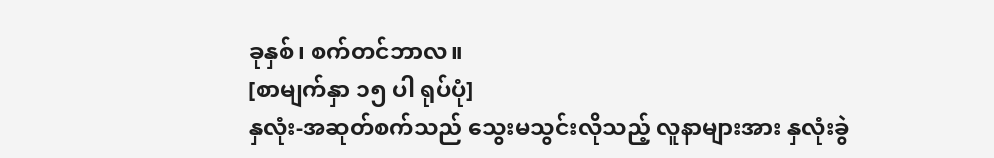ခုနှစ်၊ စက်တင်ဘာလ။
[စာမျက်နှာ ၁၅ ပါ ရုပ်ပုံ]
နှလုံး-အဆုတ်စက်သည် သွေးမသွင်းလိုသည့် လူနာများအား နှလုံးခွဲ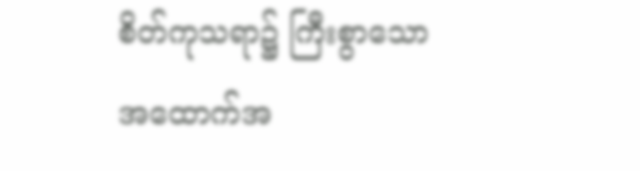စိတ်ကုသရာ၌ ကြီးစွာသော အထောက်အ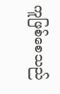ကူဖြစ်စေသည်